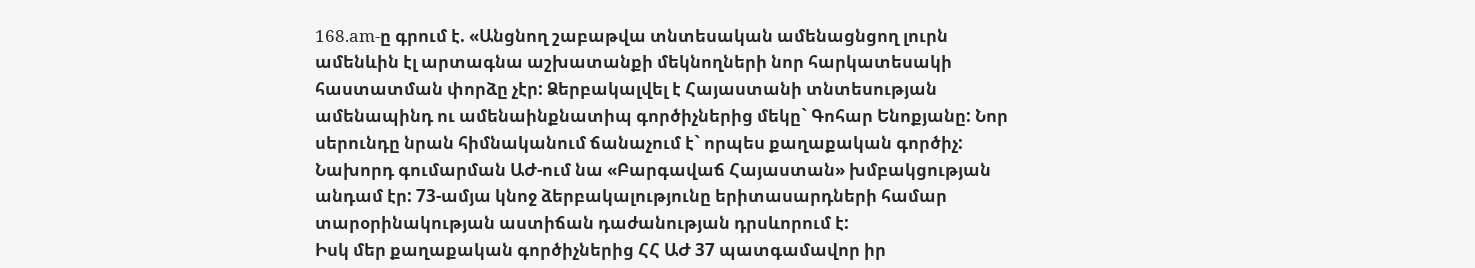168.am-ը գրում է. «Անցնող շաբաթվա տնտեսական ամենացնցող լուրն ամենևին էլ արտագնա աշխատանքի մեկնողների նոր հարկատեսակի հաստատման փորձը չէր: Ձերբակալվել է Հայաստանի տնտեսության ամենապինդ ու ամենաինքնատիպ գործիչներից մեկը` Գոհար Ենոքյանը: Նոր սերունդը նրան հիմնականում ճանաչում է` որպես քաղաքական գործիչ: Նախորդ գումարման ԱԺ-ում նա «Բարգավաճ Հայաստան» խմբակցության անդամ էր: 73-ամյա կնոջ ձերբակալությունը երիտասարդների համար տարօրինակության աստիճան դաժանության դրսևորում է:
Իսկ մեր քաղաքական գործիչներից ՀՀ ԱԺ 37 պատգամավոր իր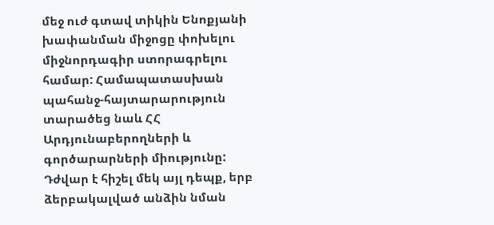մեջ ուժ գտավ տիկին Ենոքյանի խափանման միջոցը փոխելու միջնորդագիր ստորագրելու համար: Համապատասխան պահանջ-հայտարարություն տարածեց նաև ՀՀ Արդյունաբերողների և գործարարների միությունը: Դժվար է հիշել մեկ այլ դեպք, երբ ձերբակալված անձին նման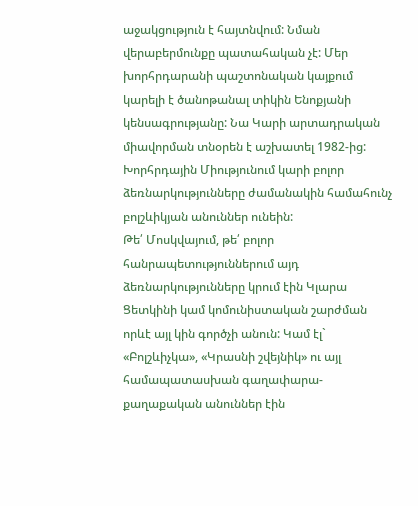աջակցություն է հայտնվում: Նման վերաբերմունքը պատահական չէ: Մեր խորհրդարանի պաշտոնական կայքում կարելի է ծանոթանալ տիկին Ենոքյանի կենսագրությանը: Նա Կարի արտադրական միավորման տնօրեն է աշխատել 1982-ից: Խորհրդային Միությունում կարի բոլոր ձեռնարկությունները ժամանակին համահունչ բոլշևիկյան անուններ ունեին:
Թե՛ Մոսկվայում, թե՛ բոլոր հանրապետություններում այդ ձեռնարկությունները կրում էին Կլարա Ցետկինի կամ կոմունիստական շարժման որևէ այլ կին գործչի անուն: Կամ էլ` «Բոլշևիչկա», «Կրասնի շվեյնիկ» ու այլ համապատասխան գաղափարա-քաղաքական անուններ էին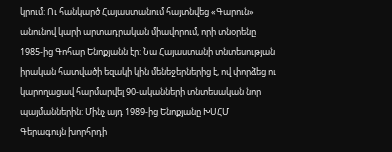կրում: Ու հանկարծ Հայաստանում հայտնվեց «Գարուն» անունով կարի արտադրական միավորում, որի տնօրենը 1985-ից Գոհար Ենոքյանն էր: Նա Հայաստանի տնտեսության իրական հատվածի եզակի կին մենեջերներից է, ով փորձեց ու կարողացավ հարմարվել 90-ականների տնտեսական նոր պայմաններին: Մինչ այդ 1989-ից Ենոքյանը ԽՍՀՄ Գերագույն խորհրդի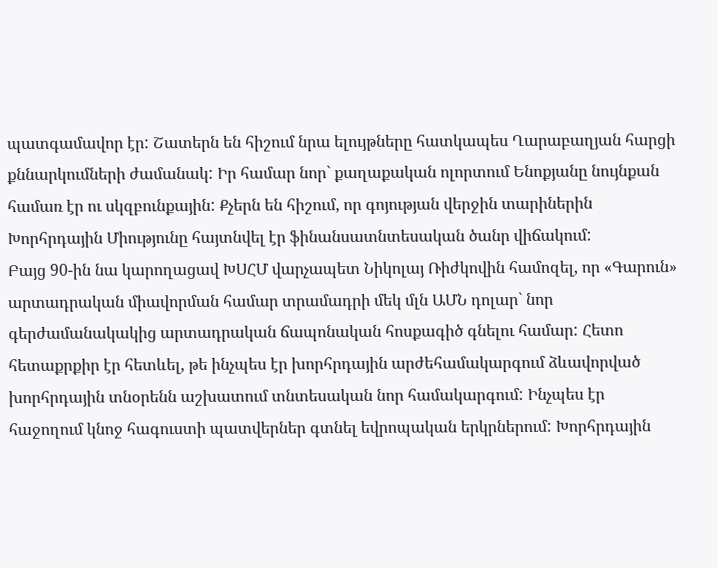պատգամավոր էր: Շատերն են հիշում նրա ելույթները հատկապես Ղարաբաղյան հարցի քննարկումների ժամանակ: Իր համար նոր` քաղաքական ոլորտում Ենոքյանը նույնքան համառ էր ու սկզբունքային: Քչերն են հիշում, որ գոյության վերջին տարիներին Խորհրդային Միությունը հայտնվել էր ֆինանսատնտեսական ծանր վիճակում:
Բայց 90-ին նա կարողացավ ԽՍՀՄ վարչապետ Նիկոլայ Ռիժկովին համոզել, որ «Գարուն» արտադրական միավորման համար տրամադրի մեկ մլն ԱՄՆ դոլար` նոր գերժամանակակից արտադրական ճապոնական հոսքագիծ գնելու համար: Հետո հետաքրքիր էր հետևել, թե ինչպես էր խորհրդային արժեհամակարգում ձևավորված խորհրդային տնօրենն աշխատում տնտեսական նոր համակարգում: Ինչպես էր հաջողում կնոջ հագուստի պատվերներ գտնել եվրոպական երկրներում: Խորհրդային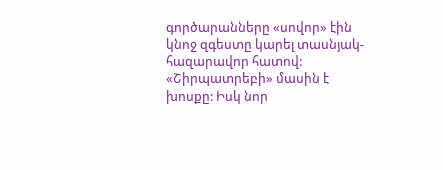գործարանները «սովոր» էին կնոջ զգեստը կարել տասնյակ-հազարավոր հատով: «Շիրպատրեբի» մասին է խոսքը: Իսկ նոր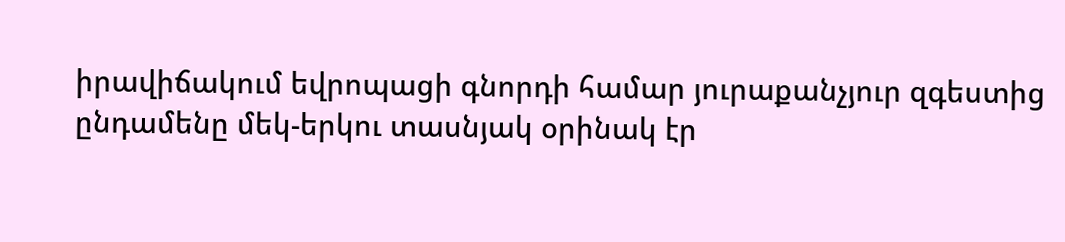իրավիճակում եվրոպացի գնորդի համար յուրաքանչյուր զգեստից ընդամենը մեկ-երկու տասնյակ օրինակ էր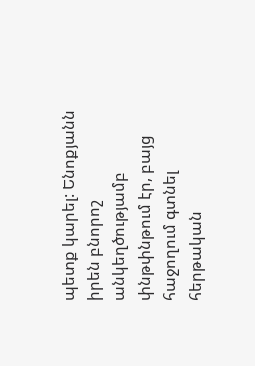պետք կարել: Ենոքյանն իրեն բնորոշ անկեղծությամբ փնթփնթում էր, բայց հաջողում գտնել հերթական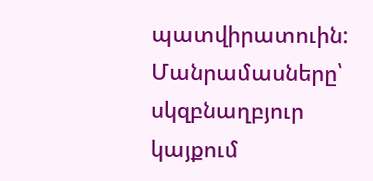պատվիրատուին:
Մանրամասները՝ սկզբնաղբյուր կայքում